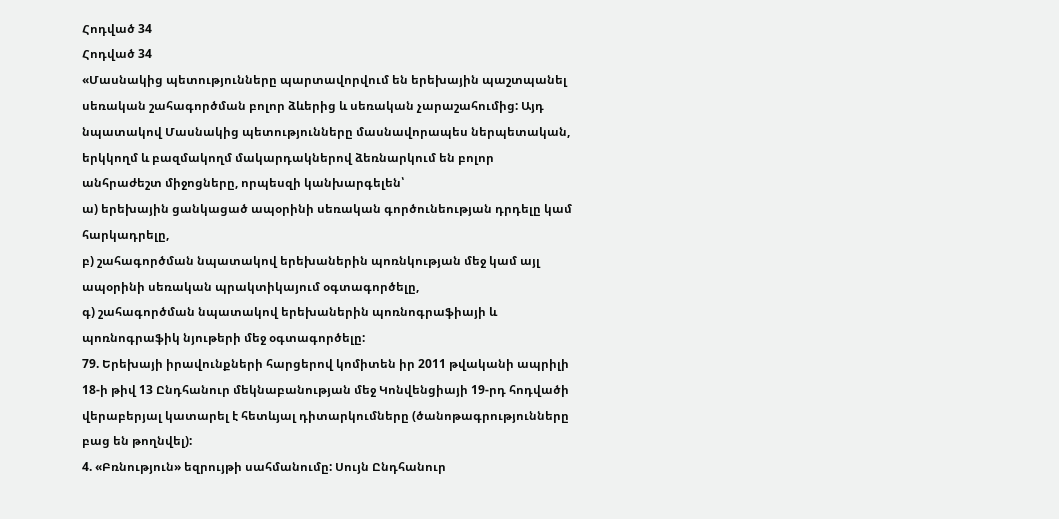Հոդված 34
Հոդված 34
«Մասնակից պետությունները պարտավորվում են երեխային պաշտպանել սեռական շահագործման բոլոր ձևերից և սեռական չարաշահումից: Այդ նպատակով Մասնակից պետությունները մասնավորապես ներպետական, երկկողմ և բազմակողմ մակարդակներով ձեռնարկում են բոլոր անհրաժեշտ միջոցները, որպեսզի կանխարգելեն՝
ա) երեխային ցանկացած ապօրինի սեռական գործունեության դրդելը կամ հարկադրելը,
բ) շահագործման նպատակով երեխաներին պոռնկության մեջ կամ այլ ապօրինի սեռական պրակտիկայում օգտագործելը,
գ) շահագործման նպատակով երեխաներին պոռնոգրաֆիայի և պոռնոգրաֆիկ նյութերի մեջ օգտագործելը:
79. Երեխայի իրավունքների հարցերով կոմիտեն իր 2011 թվականի ապրիլի 18-ի թիվ 13 Ընդհանուր մեկնաբանության մեջ Կոնվենցիայի 19-րդ հոդվածի վերաբերյալ կատարել է հետևյալ դիտարկումները (ծանոթագրությունները բաց են թողնվել):
4. «Բռնություն» եզրույթի սահմանումը: Սույն Ընդհանուր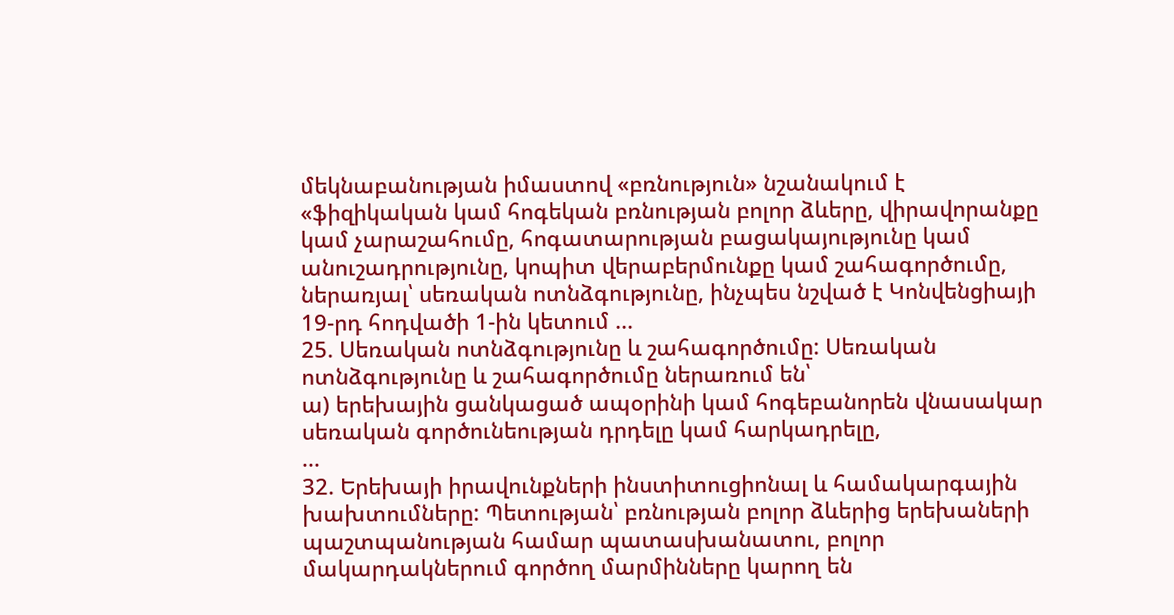մեկնաբանության իմաստով «բռնություն» նշանակում է «ֆիզիկական կամ հոգեկան բռնության բոլոր ձևերը, վիրավորանքը կամ չարաշահումը, հոգատարության բացակայությունը կամ անուշադրությունը, կոպիտ վերաբերմունքը կամ շահագործումը, ներառյալ՝ սեռական ոտնձգությունը, ինչպես նշված է Կոնվենցիայի 19-րդ հոդվածի 1-ին կետում ...
25. Սեռական ոտնձգությունը և շահագործումը: Սեռական ոտնձգությունը և շահագործումը ներառում են՝
ա) երեխային ցանկացած ապօրինի կամ հոգեբանորեն վնասակար սեռական գործունեության դրդելը կամ հարկադրելը,
...
32. Երեխայի իրավունքների ինստիտուցիոնալ և համակարգային խախտումները: Պետության՝ բռնության բոլոր ձևերից երեխաների պաշտպանության համար պատասխանատու, բոլոր մակարդակներում գործող մարմինները կարող են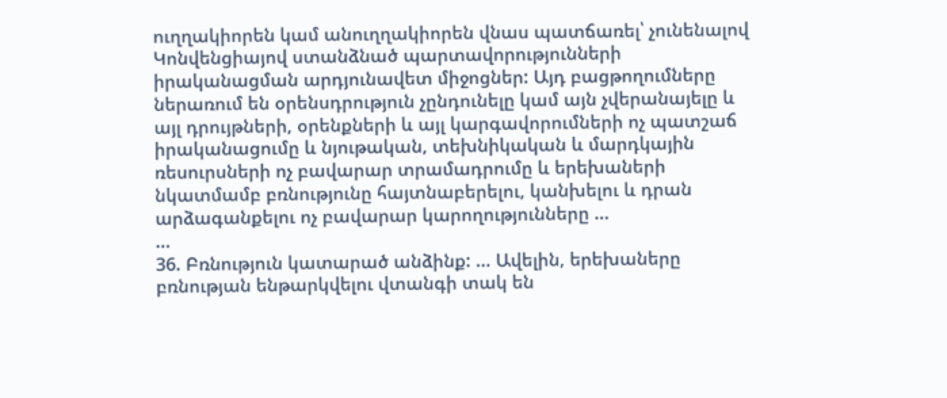ուղղակիորեն կամ անուղղակիորեն վնաս պատճառել՝ չունենալով Կոնվենցիայով ստանձնած պարտավորությունների իրականացման արդյունավետ միջոցներ: Այդ բացթողումները ներառում են օրենսդրություն չընդունելը կամ այն չվերանայելը և այլ դրույթների, օրենքների և այլ կարգավորումների ոչ պատշաճ իրականացումը և նյութական, տեխնիկական և մարդկային ռեսուրսների ոչ բավարար տրամադրումը և երեխաների նկատմամբ բռնությունը հայտնաբերելու, կանխելու և դրան արձագանքելու ոչ բավարար կարողությունները ...
...
36. Բռնություն կատարած անձինք: ... Ավելին, երեխաները բռնության ենթարկվելու վտանգի տակ են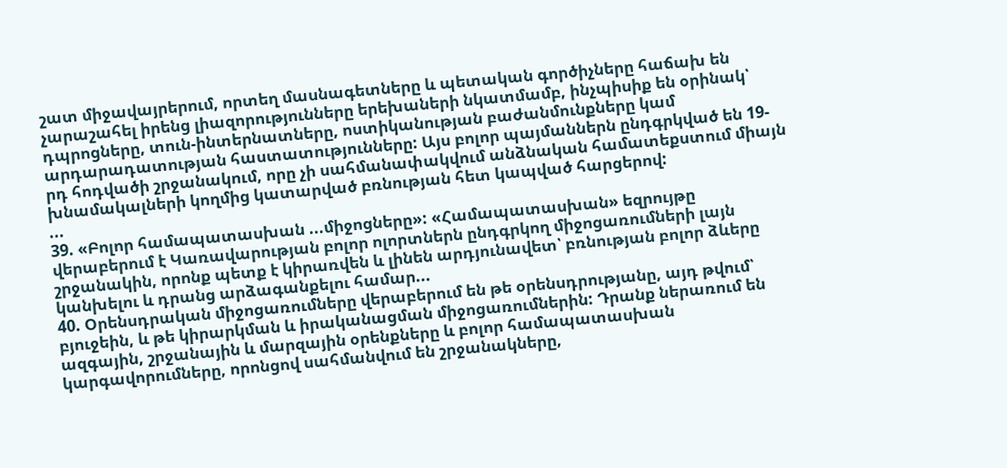շատ միջավայրերում, որտեղ մասնագետները և պետական գործիչները հաճախ են չարաշահել իրենց լիազորությունները երեխաների նկատմամբ, ինչպիսիք են օրինակ՝ դպրոցները, տուն-ինտերնատները, ոստիկանության բաժանմունքները կամ արդարադատության հաստատությունները: Այս բոլոր պայմաններն ընդգրկված են 19-րդ հոդվածի շրջանակում, որը չի սահմանափակվում անձնական համատեքստում միայն խնամակալների կողմից կատարված բռնության հետ կապված հարցերով:
...
39. «Բոլոր համապատասխան ...միջոցները»: «Համապատասխան» եզրույթը վերաբերում է Կառավարության բոլոր ոլորտներն ընդգրկող միջոցառումների լայն շրջանակին, որոնք պետք է կիրառվեն և լինեն արդյունավետ՝ բռնության բոլոր ձևերը կանխելու և դրանց արձագանքելու համար...
40. Օրենսդրական միջոցառումները վերաբերում են թե օրենսդրությանը, այդ թվում՝ բյուջեին, և թե կիրարկման և իրականացման միջոցառումներին: Դրանք ներառում են ազգային, շրջանային և մարզային օրենքները և բոլոր համապատասխան կարգավորումները, որոնցով սահմանվում են շրջանակները,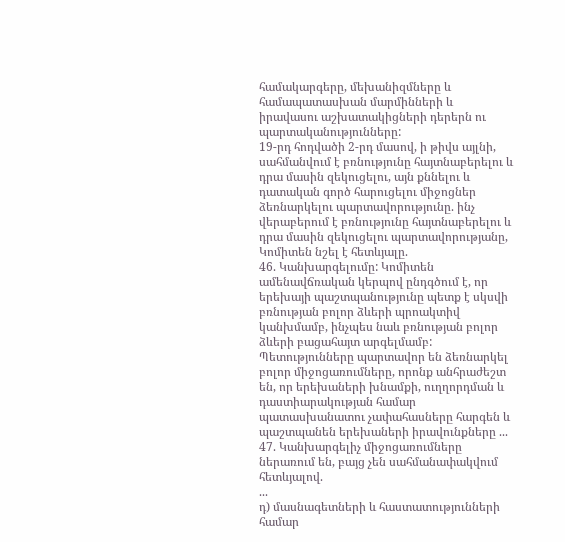համակարգերը, մեխանիզմները և համապատասխան մարմինների և իրավասու աշխատակիցների դերերն ու պարտականությունները:
19-րդ հոդվածի 2-րդ մասով, ի թիվս այլնի, սահմանվում է բռնությունը հայտնաբերելու և դրա մասին զեկուցելու, այն քննելու և դատական գործ հարուցելու միջոցներ ձեռնարկելու պարտավորությունը. ինչ վերաբերում է բռնությունը հայտնաբերելու և դրա մասին զեկուցելու պարտավորությանը, Կոմիտեն նշել է հետևյալը.
46. Կանխարգելումը: Կոմիտեն ամենավճռական կերպով ընդգծում է, որ երեխայի պաշտպանությունը պետք է սկսվի բռնության բոլոր ձևերի պրոակտիվ կանխմամբ, ինչպես նաև բռնության բոլոր ձևերի բացահայտ արգելմամբ: Պետությունները պարտավոր են ձեռնարկել բոլոր միջոցառումները, որոնք անհրաժեշտ են, որ երեխաների խնամքի, ուղղորդման և դաստիարակության համար պատասխանատու չափահասները հարգեն և պաշտպանեն երեխաների իրավունքները ...
47. Կանխարգելիչ միջոցառումները ներառում են, բայց չեն սահմանափակվում հետևյալով.
...
դ) մասնագետների և հաստատությունների համար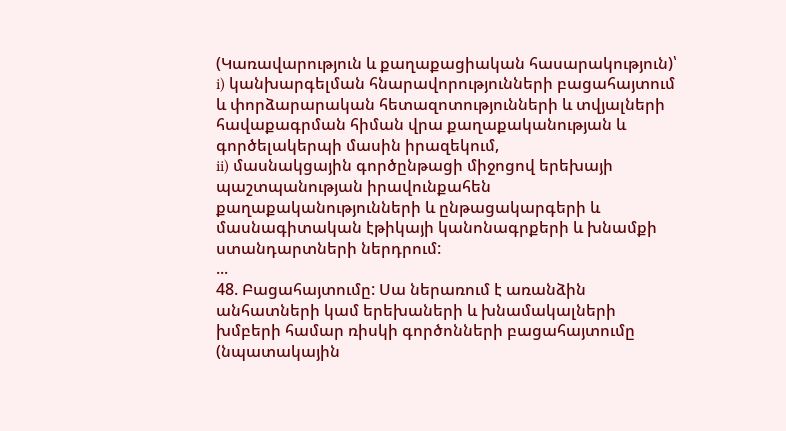(Կառավարություն և քաղաքացիական հասարակություն)՝
i) կանխարգելման հնարավորությունների բացահայտում և փորձարարական հետազոտությունների և տվյալների հավաքագրման հիման վրա քաղաքականության և գործելակերպի մասին իրազեկում,
ii) մասնակցային գործընթացի միջոցով երեխայի պաշտպանության իրավունքահեն քաղաքականությունների և ընթացակարգերի և մասնագիտական էթիկայի կանոնագրքերի և խնամքի ստանդարտների ներդրում:
...
48. Բացահայտումը: Սա ներառում է առանձին անհատների կամ երեխաների և խնամակալների խմբերի համար ռիսկի գործոնների բացահայտումը (նպատակային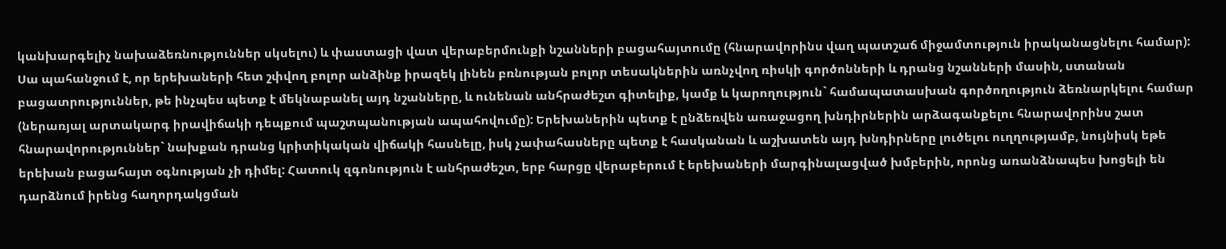կանխարգելիչ նախաձեռնություններ սկսելու) և փաստացի վատ վերաբերմունքի նշանների բացահայտումը (հնարավորինս վաղ պատշաճ միջամտություն իրականացնելու համար): Սա պահանջում է, որ երեխաների հետ շփվող բոլոր անձինք իրազեկ լինեն բռնության բոլոր տեսակներին առնչվող ռիսկի գործոնների և դրանց նշանների մասին, ստանան բացատրություններ, թե ինչպես պետք է մեկնաբանել այդ նշանները, և ունենան անհրաժեշտ գիտելիք, կամք և կարողություն` համապատասխան գործողություն ձեռնարկելու համար (ներառյալ արտակարգ իրավիճակի դեպքում պաշտպանության ապահովումը): Երեխաներին պետք է ընձեռվեն առաջացող խնդիրներին արձագանքելու հնարավորինս շատ հնարավորություններ` նախքան դրանց կրիտիկական վիճակի հասնելը, իսկ չափահասները պետք է հասկանան և աշխատեն այդ խնդիրները լուծելու ուղղությամբ, նույնիսկ եթե երեխան բացահայտ օգնության չի դիմել: Հատուկ զգոնություն է անհրաժեշտ, երբ հարցը վերաբերում է երեխաների մարգինալացված խմբերին, որոնց առանձնապես խոցելի են դարձնում իրենց հաղորդակցման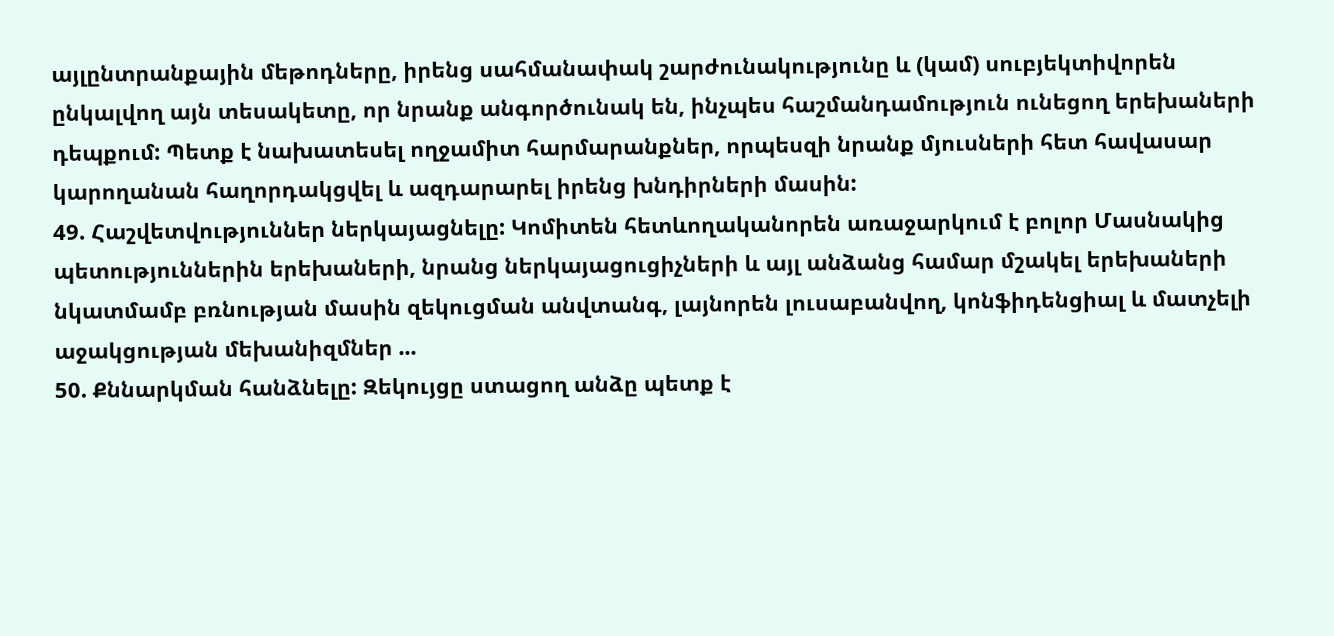այլընտրանքային մեթոդները, իրենց սահմանափակ շարժունակությունը և (կամ) սուբյեկտիվորեն ընկալվող այն տեսակետը, որ նրանք անգործունակ են, ինչպես հաշմանդամություն ունեցող երեխաների դեպքում: Պետք է նախատեսել ողջամիտ հարմարանքներ, որպեսզի նրանք մյուսների հետ հավասար կարողանան հաղորդակցվել և ազդարարել իրենց խնդիրների մասին:
49. Հաշվետվություններ ներկայացնելը: Կոմիտեն հետևողականորեն առաջարկում է բոլոր Մասնակից պետություններին երեխաների, նրանց ներկայացուցիչների և այլ անձանց համար մշակել երեխաների նկատմամբ բռնության մասին զեկուցման անվտանգ, լայնորեն լուսաբանվող, կոնֆիդենցիալ և մատչելի աջակցության մեխանիզմներ ...
50. Քննարկման հանձնելը: Զեկույցը ստացող անձը պետք է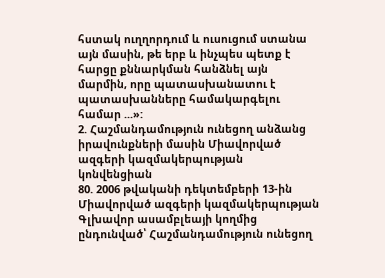հստակ ուղղորդում և ուսուցում ստանա այն մասին, թե երբ և ինչպես պետք է հարցը քննարկման հանձնել այն մարմին, որը պատասխանատու է պատասխանները համակարգելու համար ...»:
2. Հաշմանդամություն ունեցող անձանց իրավունքների մասին Միավորված ազգերի կազմակերպության կոնվենցիան
80. 2006 թվականի դեկտեմբերի 13-ին Միավորված ազգերի կազմակերպության Գլխավոր ասամբլեայի կողմից ընդունված՝ Հաշմանդամություն ունեցող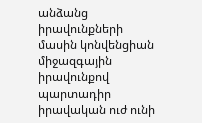անձանց իրավունքների մասին կոնվենցիան միջազգային իրավունքով պարտադիր իրավական ուժ ունի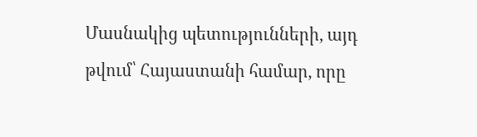Մասնակից պետությունների, այդ թվում՝ Հայաստանի համար, որը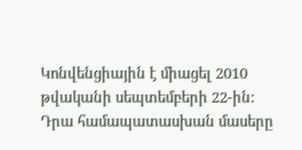Կոնվենցիային է միացել 2010 թվականի սեպտեմբերի 22-ին: Դրա համապատասխան մասերը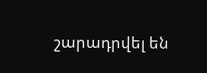շարադրվել են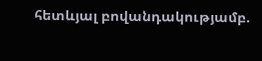հետևյալ բովանդակությամբ.